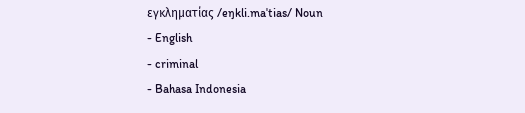εγκληματίας /eŋkli.maˈtias/ Noun
- English
- criminal
- Bahasa Indonesia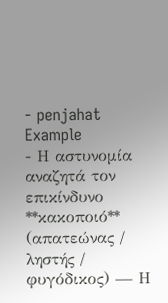- penjahat
Example
- Η αστυνομία αναζητά τον επικίνδυνο **κακοποιό** (απατεώνας / ληστής / φυγόδικος) — Η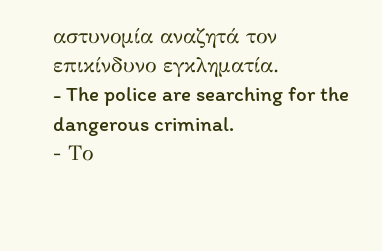αστυνομία αναζητά τον επικίνδυνο εγκληματία.
- The police are searching for the dangerous criminal.
- Το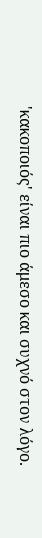'κακοποιός' είναι πιο άμεσο και συχνό στον λόγο.